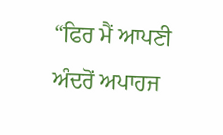“ਫਿਰ ਮੈਂ ਆਪਣੀ ਅੰਦਰੋਂ ਅਪਾਹਜ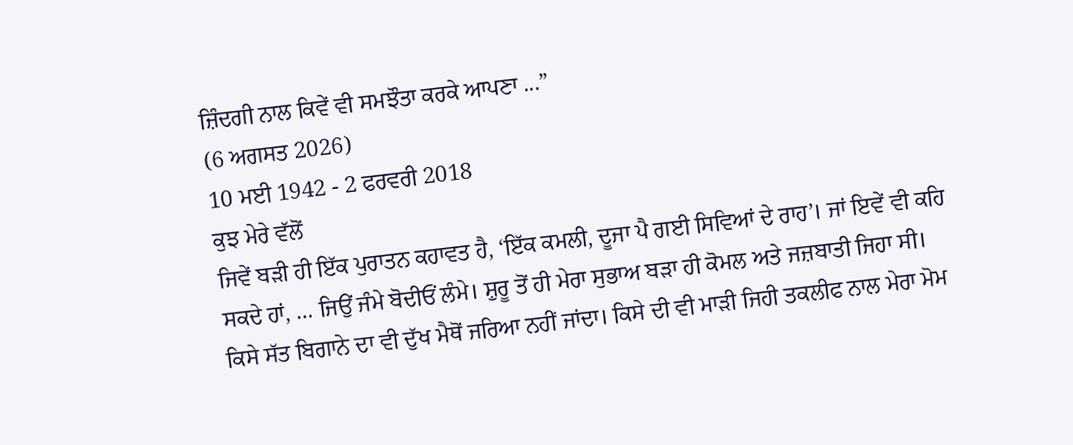ਜ਼ਿੰਦਗੀ ਨਾਲ ਕਿਵੇਂ ਵੀ ਸਮਝੌਤਾ ਕਰਕੇ ਆਪਣਾ ...”
(6 ਅਗਸਤ 2026)
10 ਮਈ 1942 - 2 ਫਰਵਰੀ 2018
ਕੁਝ ਮੇਰੇ ਵੱਲੋਂ
ਜਿਵੇਂ ਬੜੀ ਹੀ ਇੱਕ ਪੁਰਾਤਨ ਕਹਾਵਤ ਹੈ, ‘ਇੱਕ ਕਮਲੀ, ਦੂਜਾ ਪੈ ਗਈ ਸਿਵਿਆਂ ਦੇ ਰਾਹ’। ਜਾਂ ਇਵੇਂ ਵੀ ਕਹਿ ਸਕਦੇ ਹਾਂ, … ਜਿਉਂ ਜੰਮੇ ਬੋਦੀਓਂ ਲੰਮੇ। ਸ਼ੁਰੂ ਤੋਂ ਹੀ ਮੇਰਾ ਸੁਭਾਅ ਬੜਾ ਹੀ ਕੋਮਲ ਅਤੇ ਜਜ਼ਬਾਤੀ ਜਿਹਾ ਸੀ। ਕਿਸੇ ਸੱਤ ਬਿਗਾਨੇ ਦਾ ਵੀ ਦੁੱਖ ਮੈਥੋਂ ਜਰਿਆ ਨਹੀਂ ਜਾਂਦਾ। ਕਿਸੇ ਦੀ ਵੀ ਮਾੜੀ ਜਿਹੀ ਤਕਲੀਫ ਨਾਲ ਮੇਰਾ ਮੋਮ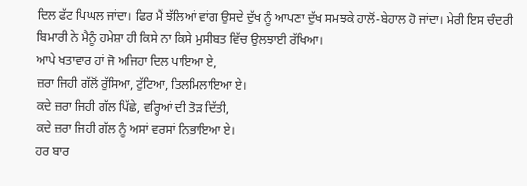ਦਿਲ ਫੱਟ ਪਿਘਲ ਜਾਂਦਾ। ਫਿਰ ਮੈਂ ਝੱਲਿਆਂ ਵਾਂਗ ਉਸਦੇ ਦੁੱਖ ਨੂੰ ਆਪਣਾ ਦੁੱਖ ਸਮਝਕੇ ਹਾਲੋਂ-ਬੇਹਾਲ ਹੋ ਜਾਂਦਾ। ਮੇਰੀ ਇਸ ਚੰਦਰੀ ਬਿਮਾਰੀ ਨੇ ਮੈਨੂੰ ਹਮੇਸ਼ਾ ਹੀ ਕਿਸੇ ਨਾ ਕਿਸੇ ਮੁਸੀਬਤ ਵਿੱਚ ਉਲਝਾਈ ਰੱਖਿਆ।
ਆਪੇ ਖਤਾਵਾਰ ਹਾਂ ਜੋ ਅਜਿਹਾ ਦਿਲ ਪਾਇਆ ਏ,
ਜ਼ਰਾ ਜਿਹੀ ਗੱਲੋਂ ਰੁੱਸਿਆ, ਟੁੱਟਿਆ, ਤਿਲਮਿਲਾਇਆ ਏ।
ਕਦੇ ਜ਼ਰਾ ਜਿਹੀ ਗੱਲ ਪਿੱਛੇ, ਵਰ੍ਹਿਆਂ ਦੀ ਤੋੜ ਦਿੱਤੀ,
ਕਦੇ ਜ਼ਰਾ ਜਿਹੀ ਗੱਲ ਨੂੰ ਅਸਾਂ ਵਰਸਾਂ ਨਿਭਾਇਆ ਏ।
ਹਰ ਬਾਰ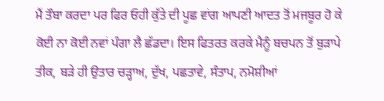ਮੈਂ ਤੌਬਾ ਕਰਦਾ ਪਰ ਫਿਰ ਓਹੀ ਕੁੱਤੇ ਦੀ ਪੂਛ ਵਾਂਗ ਆਪਣੀ ਆਦਤ ਤੋਂ ਮਜਬੂਰ ਹੋ ਕੇ ਕੋਈ ਨਾ ਕੋਈ ਨਵਾਂ ਪੰਗਾ ਲੈ ਛੱਡਦਾ। ਇਸ ਫਿਤਰਤ ਕਰਕੇ ਮੈਨੂੰ ਬਚਪਨ ਤੋਂ ਬੁੜਾਪੇ ਤੀਕ, ਬੜੇ ਹੀ ਉਤਾਰ ਚੜ੍ਹਾਅ, ਦੁੱਖ, ਪਛਤਾਵੇ, ਸੰਤਾਪ, ਨਮੋਸ਼ੀਆਂ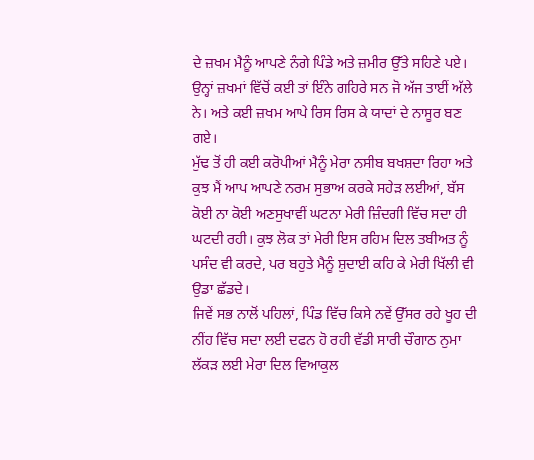ਦੇ ਜ਼ਖਮ ਮੈਨੂੰ ਆਪਣੇ ਨੰਗੇ ਪਿੰਡੇ ਅਤੇ ਜ਼ਮੀਰ ਉੱਤੇ ਸਹਿਣੇ ਪਏ। ਉਨ੍ਹਾਂ ਜ਼ਖਮਾਂ ਵਿੱਚੋਂ ਕਈ ਤਾਂ ਇੰਨੇ ਗਹਿਰੇ ਸਨ ਜੋ ਅੱਜ ਤਾਈਂ ਅੱਲੇ ਨੇ। ਅਤੇ ਕਈ ਜ਼ਖਮ ਆਪੇ ਰਿਸ ਰਿਸ ਕੇ ਯਾਦਾਂ ਦੇ ਨਾਸੂਰ ਬਣ ਗਏ।
ਮੁੱਢ ਤੋਂ ਹੀ ਕਈ ਕਰੋਪੀਆਂ ਮੈਨੂੰ ਮੇਰਾ ਨਸੀਬ ਬਖਸ਼ਦਾ ਰਿਹਾ ਅਤੇ ਕੁਝ ਮੈਂ ਆਪ ਆਪਣੇ ਨਰਮ ਸੁਭਾਅ ਕਰਕੇ ਸਹੇੜ ਲਈਆਂ, ਬੱਸ ਕੋਈ ਨਾ ਕੋਈ ਅਣਸੁਖਾਵੀਂ ਘਟਨਾ ਮੇਰੀ ਜ਼ਿੰਦਗੀ ਵਿੱਚ ਸਦਾ ਹੀ ਘਟਦੀ ਰਹੀ। ਕੁਝ ਲੋਕ ਤਾਂ ਮੇਰੀ ਇਸ ਰਹਿਮ ਦਿਲ ਤਬੀਅਤ ਨੂੰ ਪਸੰਦ ਵੀ ਕਰਦੇ, ਪਰ ਬਹੁਤੇ ਮੈਨੂੰ ਸ਼ੁਦਾਈ ਕਹਿ ਕੇ ਮੇਰੀ ਖਿੱਲੀ ਵੀ ਉਡਾ ਛੱਡਦੇ।
ਜਿਵੇਂ ਸਭ ਨਾਲੋਂ ਪਹਿਲਾਂ, ਪਿੰਡ ਵਿੱਚ ਕਿਸੇ ਨਵੇਂ ਉੱਸਰ ਰਹੇ ਖੂਹ ਦੀ ਨੀਂਹ ਵਿੱਚ ਸਦਾ ਲਈ ਦਫਨ ਹੋ ਰਹੀ ਵੱਡੀ ਸਾਰੀ ਚੌਗਾਠ ਨੁਮਾ ਲੱਕੜ ਲਈ ਮੇਰਾ ਦਿਲ ਵਿਆਕੁਲ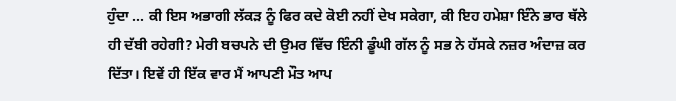ਹੁੰਦਾ … ਕੀ ਇਸ ਅਭਾਗੀ ਲੱਕੜ ਨੂੰ ਫਿਰ ਕਦੇ ਕੋਈ ਨਹੀਂ ਦੇਖ ਸਕੇਗਾ, ਕੀ ਇਹ ਹਮੇਸ਼ਾ ਇੰਨੇ ਭਾਰ ਥੱਲੇ ਹੀ ਦੱਬੀ ਰਹੇਗੀ? ਮੇਰੀ ਬਚਪਨੇ ਦੀ ਉਮਰ ਵਿੱਚ ਇੰਨੀ ਡੂੰਘੀ ਗੱਲ ਨੂੰ ਸਭ ਨੇ ਹੱਸਕੇ ਨਜ਼ਰ ਅੰਦਾਜ਼ ਕਰ ਦਿੱਤਾ। ਇਵੇਂ ਹੀ ਇੱਕ ਵਾਰ ਮੈਂ ਆਪਣੀ ਮੌਤ ਆਪ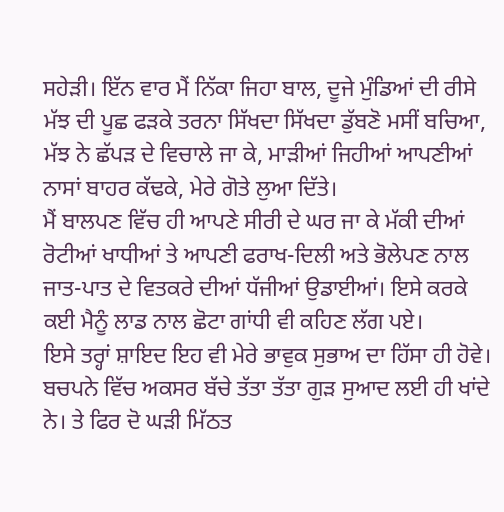ਸਹੇੜੀ। ਇੱਨ ਵਾਰ ਮੈਂ ਨਿੱਕਾ ਜਿਹਾ ਬਾਲ, ਦੂਜੇ ਮੁੰਡਿਆਂ ਦੀ ਰੀਸੇ ਮੱਝ ਦੀ ਪੂਛ ਫੜਕੇ ਤਰਨਾ ਸਿੱਖਦਾ ਸਿੱਖਦਾ ਡੁੱਬਣੋ ਮਸੀਂ ਬਚਿਆ, ਮੱਝ ਨੇ ਛੱਪੜ ਦੇ ਵਿਚਾਲੇ ਜਾ ਕੇ, ਮਾੜੀਆਂ ਜਿਹੀਆਂ ਆਪਣੀਆਂ ਨਾਸਾਂ ਬਾਹਰ ਕੱਢਕੇ, ਮੇਰੇ ਗੋਤੇ ਲੁਆ ਦਿੱਤੇ।
ਮੈਂ ਬਾਲਪਣ ਵਿੱਚ ਹੀ ਆਪਣੇ ਸੀਰੀ ਦੇ ਘਰ ਜਾ ਕੇ ਮੱਕੀ ਦੀਆਂ ਰੋਟੀਆਂ ਖਾਧੀਆਂ ਤੇ ਆਪਣੀ ਫਰਾਖ-ਦਿਲੀ ਅਤੇ ਭੋਲੇਪਣ ਨਾਲ ਜਾਤ-ਪਾਤ ਦੇ ਵਿਤਕਰੇ ਦੀਆਂ ਧੱਜੀਆਂ ਉਡਾਈਆਂ। ਇਸੇ ਕਰਕੇ ਕਈ ਮੈਨੂੰ ਲਾਡ ਨਾਲ ਛੋਟਾ ਗਾਂਧੀ ਵੀ ਕਹਿਣ ਲੱਗ ਪਏ।
ਇਸੇ ਤਰ੍ਹਾਂ ਸ਼ਾਇਦ ਇਹ ਵੀ ਮੇਰੇ ਭਾਵੁਕ ਸੁਭਾਅ ਦਾ ਹਿੱਸਾ ਹੀ ਹੋਵੇ। ਬਚਪਨੇ ਵਿੱਚ ਅਕਸਰ ਬੱਚੇ ਤੱਤਾ ਤੱਤਾ ਗੁੜ ਸੁਆਦ ਲਈ ਹੀ ਖਾਂਦੇ ਨੇ। ਤੇ ਫਿਰ ਦੋ ਘੜੀ ਮਿੱਠਤ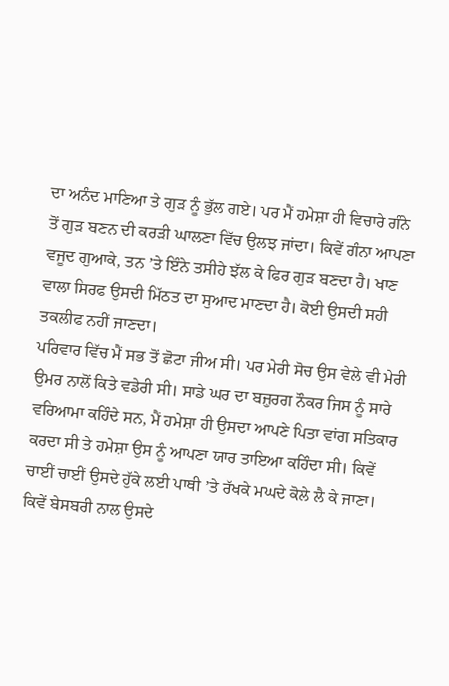ਦਾ ਅਨੰਦ ਮਾਣਿਆ ਤੇ ਗੁੜ ਨੂੰ ਭੁੱਲ ਗਏ। ਪਰ ਮੈਂ ਹਮੇਸ਼ਾ ਹੀ ਵਿਚਾਰੇ ਗੰਨੇ ਤੋਂ ਗੁੜ ਬਣਨ ਦੀ ਕਰੜੀ ਘਾਲਣਾ ਵਿੱਚ ਉਲਝ ਜਾਂਦਾ। ਕਿਵੇਂ ਗੰਨਾ ਆਪਣਾ ਵਜੂਦ ਗੁਆਕੇ, ਤਨ ’ਤੇ ਇੰਨੇ ਤਸੀਹੇ ਝੱਲ ਕੇ ਫਿਰ ਗੁੜ ਬਣਦਾ ਹੈ। ਖਾਣ ਵਾਲਾ ਸਿਰਫ ਉਸਦੀ ਮਿੱਠਤ ਦਾ ਸੁਆਦ ਮਾਣਦਾ ਹੈ। ਕੋਈ ਉਸਦੀ ਸਹੀ ਤਕਲੀਫ ਨਹੀਂ ਜਾਣਦਾ।
ਪਰਿਵਾਰ ਵਿੱਚ ਮੈਂ ਸਭ ਤੋਂ ਛੋਟਾ ਜੀਅ ਸੀ। ਪਰ ਮੇਰੀ ਸੋਚ ਉਸ ਵੇਲੇ ਵੀ ਮੇਰੀ ਉਮਰ ਨਾਲੋਂ ਕਿਤੇ ਵਡੇਰੀ ਸੀ। ਸਾਡੇ ਘਰ ਦਾ ਬਜ਼ੁਰਗ ਨੌਕਰ ਜਿਸ ਨੂੰ ਸਾਰੇ ਵਰਿਆਮਾ ਕਹਿੰਦੇ ਸਨ, ਮੈਂ ਹਮੇਸ਼ਾ ਹੀ ਉਸਦਾ ਆਪਣੇ ਪਿਤਾ ਵਾਂਗ ਸਤਿਕਾਰ ਕਰਦਾ ਸੀ ਤੇ ਹਮੇਸ਼ਾ ਉਸ ਨੂੰ ਆਪਣਾ ਯਾਰ ਤਾਇਆ ਕਹਿੰਦਾ ਸੀ। ਕਿਵੇਂ ਚਾਈਂ ਚਾਈਂ ਉਸਦੇ ਹੁੱਕੇ ਲਈ ਪਾਥੀ ’ਤੇ ਰੱਖਕੇ ਮਘਦੇ ਕੋਲੇ ਲੈ ਕੇ ਜਾਣਾ। ਕਿਵੇਂ ਬੇਸਬਰੀ ਨਾਲ ਉਸਦੇ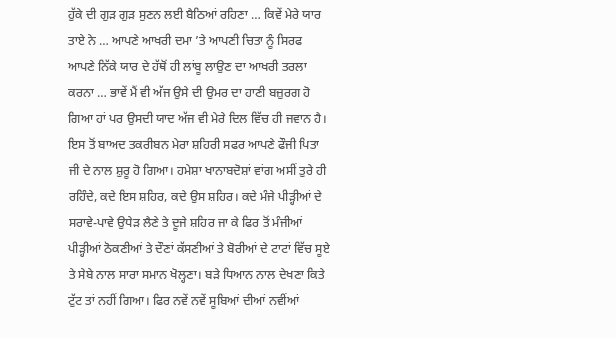ਹੁੱਕੇ ਦੀ ਗੁੜ ਗੁੜ ਸੁਣਨ ਲਈ ਬੈਠਿਆਂ ਰਹਿਣਾ … ਕਿਵੇਂ ਮੇਰੇ ਯਾਰ ਤਾਏ ਨੇ … ਆਪਣੇ ਆਖਰੀ ਦਮਾ ’ਤੇ ਆਪਣੀ ਚਿਤਾ ਨੂੰ ਸਿਰਫ ਆਪਣੇ ਨਿੱਕੇ ਯਾਰ ਦੇ ਹੱਥੋਂ ਹੀ ਲਾਂਬੂ ਲਾਉਣ ਦਾ ਆਖਰੀ ਤਰਲਾ ਕਰਨਾ … ਭਾਵੇਂ ਮੈਂ ਵੀ ਅੱਜ ਉਸੇ ਦੀ ਉਮਰ ਦਾ ਹਾਣੀ ਬਜ਼ੁਰਗ ਹੋ ਗਿਆ ਹਾਂ ਪਰ ਉਸਦੀ ਯਾਦ ਅੱਜ ਵੀ ਮੇਰੇ ਦਿਲ ਵਿੱਚ ਹੀ ਜਵਾਨ ਹੈ।
ਇਸ ਤੋਂ ਬਾਅਦ ਤਕਰੀਬਨ ਮੇਰਾ ਸ਼ਹਿਰੀ ਸਫਰ ਆਪਣੇ ਫੌਜੀ ਪਿਤਾ ਜੀ ਦੇ ਨਾਲ ਸ਼ੁਰੂ ਹੋ ਗਿਆ। ਹਮੇਸ਼ਾ ਖਾਨਾਬਦੋਸ਼ਾਂ ਵਾਂਗ ਅਸੀਂ ਤੁਰੇ ਹੀ ਰਹਿੰਦੇ, ਕਦੇ ਇਸ ਸ਼ਹਿਰ, ਕਦੇ ਉਸ ਸ਼ਹਿਰ। ਕਦੇ ਮੰਜੇ ਪੀੜ੍ਹੀਆਂ ਦੇ ਸਰਾਵੇ-ਪਾਵੇ ਉਧੇੜ ਲੈਣੇ ਤੇ ਦੂਜੇ ਸ਼ਹਿਰ ਜਾ ਕੇ ਫਿਰ ਤੋਂ ਮੰਜੀਆਂ ਪੀੜ੍ਹੀਆਂ ਠੋਕਣੀਆਂ ਤੇ ਦੌਣਾਂ ਕੱਸਣੀਆਂ ਤੇ ਬੋਰੀਆਂ ਦੇ ਟਾਟਾਂ ਵਿੱਚ ਸੂਏ ਤੇ ਸੇਬੇ ਨਾਲ ਸਾਰਾ ਸਮਾਨ ਖੋਲ੍ਹਣਾ। ਬੜੇ ਧਿਆਨ ਨਾਲ ਦੇਖਣਾ ਕਿਤੇ ਟੁੱਟ ਤਾਂ ਨਹੀਂ ਗਿਆ। ਫਿਰ ਨਵੇਂ ਨਵੇਂ ਸੂਬਿਆਂ ਦੀਆਂ ਨਵੀਂਆਂ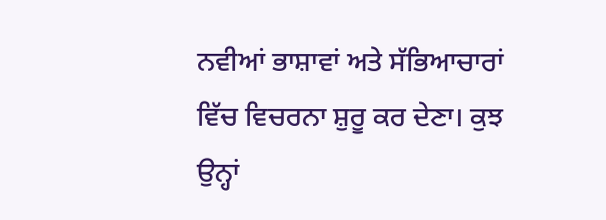ਨਵੀਆਂ ਭਾਸ਼ਾਵਾਂ ਅਤੇ ਸੱਭਿਆਚਾਰਾਂ ਵਿੱਚ ਵਿਚਰਨਾ ਸ਼ੁਰੂ ਕਰ ਦੇਣਾ। ਕੁਝ ਉਨ੍ਹਾਂ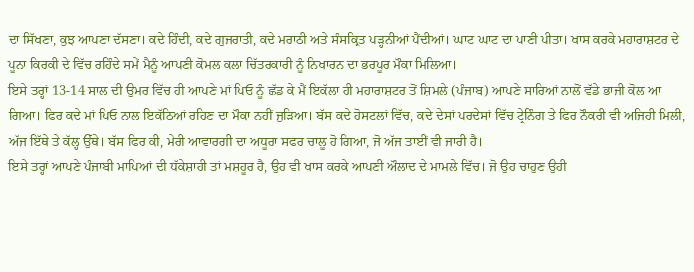ਦਾ ਸਿੱਖਣਾ, ਕੁਝ ਆਪਣਾ ਦੱਸਣਾ। ਕਦੇ ਹਿੰਦੀ, ਕਦੇ ਗੁਜਰਾਤੀ, ਕਦੇ ਮਰਾਠੀ ਅਤੇ ਸੰਸਕ੍ਰਿਤ ਪੜ੍ਹਨੀਆਂ ਪੈਂਦੀਆਂ। ਘਾਟ ਘਾਟ ਦਾ ਪਾਣੀ ਪੀਤਾ। ਖਾਸ ਕਰਕੇ ਮਹਾਰਾਸ਼ਟਰ ਦੇ ਪੂਨਾ ਕਿਰਕੀ ਦੇ ਵਿੱਚ ਰਹਿੰਦੇ ਸਮੇਂ ਮੈਨੂੰ ਆਪਣੀ ਕੋਮਲ ਕਲਾ ਚਿੱਤਰਕਾਰੀ ਨੂੰ ਨਿਖਾਰਨ ਦਾ ਭਰਪੂਰ ਮੌਕਾ ਮਿਲਿਆ।
ਇਸੇ ਤਰ੍ਹਾਂ 13-14 ਸਾਲ ਦੀ ਉਮਰ ਵਿੱਚ ਹੀ ਆਪਣੇ ਮਾਂ ਪਿਓ ਨੂੰ ਛੱਡ ਕੇ ਮੈਂ ਇਕੱਲਾ ਹੀ ਮਹਾਰਾਸ਼ਟਰ ਤੋਂ ਸ਼ਿਮਲੇ (ਪੰਜਾਬ) ਆਪਣੇ ਸਾਰਿਆਂ ਨਾਲੋਂ ਵੱਡੇ ਭਾਜੀ ਕੋਲ ਆ ਗਿਆ। ਫਿਰ ਕਦੇ ਮਾਂ ਪਿਓ ਨਾਲ ਇਕੱਠਿਆਂ ਰਹਿਣ ਦਾ ਮੌਕਾ ਨਹੀਂ ਜੁੜਿਆ। ਬੱਸ ਕਦੇ ਹੋਸਟਲਾਂ ਵਿੱਚ, ਕਦੇ ਦੇਸਾਂ ਪਰਦੇਸਾਂ ਵਿੱਚ ਟ੍ਰੇਨਿੰਗ ਤੇ ਫਿਰ ਨੌਕਰੀ ਵੀ ਅਜਿਹੀ ਮਿਲੀ, ਅੱਜ ਇੱਥੇ ਤੇ ਕੱਲ੍ਹ ਉੱਥੇ। ਬੱਸ ਫਿਰ ਕੀ, ਮੇਰੀ ਆਵਾਰਗੀ ਦਾ ਅਧੂਰਾ ਸਫਰ ਚਾਲੂ ਹੋ ਗਿਆ, ਜੋ ਅੱਜ ਤਾਈਂ ਵੀ ਜਾਰੀ ਹੈ।
ਇਸੇ ਤਰ੍ਹਾਂ ਆਪਣੇ ਪੰਜਾਬੀ ਮਾਪਿਆਂ ਦੀ ਧੱਕੇਸ਼ਾਹੀ ਤਾਂ ਮਸ਼ਹੂਰ ਹੈ, ਉਹ ਵੀ ਖਾਸ ਕਰਕੇ ਆਪਣੀ ਔਲਾਦ ਦੇ ਮਾਮਲੇ ਵਿੱਚ। ਜੋ ਉਹ ਚਾਹੁਣ ਉਹੀ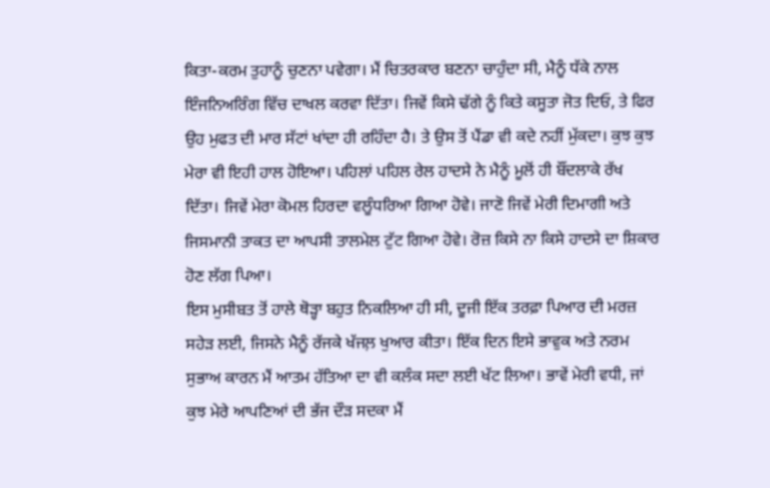ਕਿਤਾ-ਕਰਮ ਤੁਹਾਨੂੰ ਚੁਣਨਾ ਪਵੇਗਾ। ਮੈਂ ਚਿਤਰਕਾਰ ਬਣਨਾ ਚਾਹੁੰਦਾ ਸੀ, ਮੈਨੂੰ ਧੱਕੇ ਨਾਲ ਇੰਜਨਿਅਰਿੰਗ ਵਿੱਚ ਦਾਖਲ ਕਰਵਾ ਦਿੱਤਾ। ਜਿਵੇਂ ਕਿਸੇ ਢੱਗੇ ਨੂੰ ਕਿਤੇ ਕਸੂਤਾ ਜੋਤ ਦਿਓ, ਤੇ ਫਿਰ ਉਹ ਮੁਫਤ ਦੀ ਮਾਰ ਸੱਟਾਂ ਖਾਂਦਾ ਹੀ ਰਹਿੰਦਾ ਹੈ। ਤੇ ਉਸ ਤੋਂ ਪੈਂਡਾ ਵੀ ਕਦੇ ਨਹੀਂ ਮੁੱਕਦਾ। ਕੁਝ ਕੁਝ ਮੇਰਾ ਵੀ ਇਹੀ ਹਾਲ ਹੋਇਆ। ਪਹਿਲਾਂ ਪਹਿਲ ਰੇਲ ਹਾਦਸੇ ਨੇ ਮੈਨੂੰ ਮੂਲੋਂ ਹੀ ਬੌਂਦਲਾਕੇ ਰੱਖ ਦਿੱਤਾ। ਜਿਵੇਂ ਮੇਰਾ ਕੋਮਲ ਹਿਰਦਾ ਵਲੂੰਧਰਿਆ ਗਿਆ ਹੋਵੇ। ਜਾਣੋ ਜਿਵੇਂ ਮੇਰੀ ਦਿਮਾਗੀ ਅਤੇ ਜਿਸਮਾਨੀ ਤਾਕਤ ਦਾ ਆਪਸੀ ਤਾਲਮੇਲ ਟੁੱਟ ਗਿਆ ਹੋਵੇ। ਰੋਜ਼ ਕਿਸੇ ਨਾ ਕਿਸੇ ਹਾਦਸੇ ਦਾ ਸ਼ਿਕਾਰ ਹੋਣ ਲੱਗ ਪਿਆ।
ਇਸ ਮੁਸੀਬਤ ਤੋਂ ਹਾਲੇ ਥੋੜ੍ਹਾ ਬਹੁਤ ਨਿਕਲਿਆ ਹੀ ਸੀ, ਦੂਜੀ ਇੱਕ ਤਰਫ਼ਾ ਪਿਆਰ ਦੀ ਮਰਜ਼ ਸਹੇੜ ਲਈ, ਜਿਸਨੇ ਮੈਨੂੰ ਰੱਜਕੇ ਖੱਜਲ਼ ਖੁਆਰ ਕੀਤਾ। ਇੱਕ ਦਿਨ ਇਸੇ ਭਾਵੁਕ ਅਤੇ ਨਰਮ ਸੁਭਾਅ ਕਾਰਨ ਮੈਂ ਆਤਮ ਹੱਤਿਆ ਦਾ ਵੀ ਕਲੰਕ ਸਦਾ ਲਈ ਖੱਟ ਲਿਆ। ਭਾਵੇਂ ਮੇਰੀ ਵਧੀ, ਜਾਂ ਕੁਝ ਮੇਰੇ ਆਪਣਿਆਂ ਦੀ ਭੱਜ ਦੌੜ ਸਦਕਾ ਮੈਂ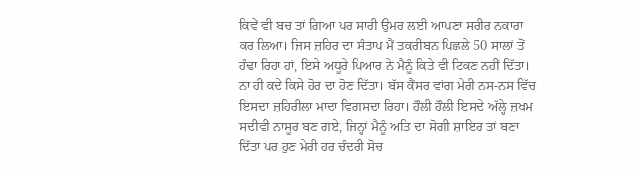ਕਿਵੇਂ ਵੀ ਬਚ ਤਾਂ ਗਿਆ ਪਰ ਸਾਰੀ ਉਮਰ ਲਈ ਆਪਣਾ ਸਰੀਰ ਨਕਾਰਾ ਕਰ ਲਿਆ। ਜਿਸ ਜ਼ਹਿਰ ਦਾ ਸੰਤਾਪ ਮੈਂ ਤਕਰੀਬਨ ਪਿਛਲੇ 50 ਸਾਲਾਂ ਤੋਂ ਹੰਢਾ ਰਿਹਾ ਹਾਂ, ਇਸੇ ਅਧੂਰੇ ਪਿਆਰ ਨੇ ਮੈਨੂੰ ਕਿਤੇ ਵੀ ਟਿਕਣ ਨਹੀਂ ਦਿੱਤਾ। ਨਾ ਹੀ ਕਦੇ ਕਿਸੇ ਹੋਰ ਦਾ ਹੋਣ ਦਿੱਤਾ। ਬੱਸ ਕੈਂਸਰ ਵਾਂਗ ਮੇਰੀ ਨਸ-ਨਸ ਵਿੱਚ ਇਸਦਾ ਜ਼ਹਿਰੀਲਾ ਮਾਦਾ ਵਿਗਸਦਾ ਰਿਹਾ। ਹੌਲੀ ਹੌਲੀ ਇਸਦੇ ਅੱਲ੍ਹੇ ਜ਼ਖਮ ਸਦੀਵੀ ਨਾਸੂਰ ਬਣ ਗਏ, ਜਿਨ੍ਹਾਂ ਮੈਨੂੰ ਅਤਿ ਦਾ ਸੋਗੀ ਸ਼ਾਇਰ ਤਾਂ ਬਣਾ ਦਿੱਤਾ ਪਰ ਹੁਣ ਮੇਰੀ ਹਰ ਚੰਦਰੀ ਸੋਚ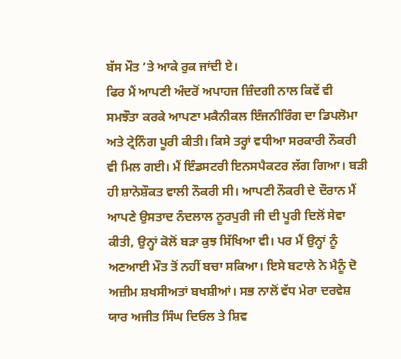ਬੱਸ ਮੌਤ ’ਤੇ ਆਕੇ ਰੁਕ ਜਾਂਦੀ ਏ।
ਫਿਰ ਮੈਂ ਆਪਣੀ ਅੰਦਰੋਂ ਅਪਾਹਜ ਜ਼ਿੰਦਗੀ ਨਾਲ ਕਿਵੇਂ ਵੀ ਸਮਝੌਤਾ ਕਰਕੇ ਆਪਣਾ ਮਕੈਨੀਕਲ ਇੰਜਨੀਰਿੰਗ ਦਾ ਡਿਪਲੋਮਾ ਅਤੇ ਟ੍ਰੇਨਿੰਗ ਪੂਰੀ ਕੀਤੀ। ਕਿਸੇ ਤਰ੍ਹਾਂ ਵਧੀਆ ਸਰਕਾਰੀ ਨੌਕਰੀ ਵੀ ਮਿਲ ਗਈ। ਮੈਂ ਇੰਡਸਟਰੀ ਇਨਸਪੈਕਟਰ ਲੱਗ ਗਿਆ। ਬੜੀ ਹੀ ਸ਼ਾਨੋਸ਼ੌਕਤ ਵਾਲੀ ਨੌਕਰੀ ਸੀ। ਆਪਣੀ ਨੌਕਰੀ ਦੇ ਦੌਰਾਨ ਮੈਂ ਆਪਣੇ ਉਸਤਾਦ ਨੰਦਲਾਲ ਨੂਰਪੁਰੀ ਜੀ ਦੀ ਪੂਰੀ ਦਿਲੋਂ ਸੇਵਾ ਕੀਤੀ, ਉਨ੍ਹਾਂ ਕੋਲੋਂ ਬੜਾ ਕੁਝ ਸਿੱਖਿਆ ਵੀ। ਪਰ ਮੈਂ ਉਨ੍ਹਾਂ ਨੂੰ ਅਣਆਈ ਮੌਤ ਤੋਂ ਨਹੀਂ ਬਚਾ ਸਕਿਆ। ਇਸੇ ਬਟਾਲੇ ਨੇ ਮੈਨੂੰ ਦੋ ਅਜ਼ੀਮ ਸ਼ਖਸੀਅਤਾਂ ਬਖਸ਼ੀਆਂ। ਸਭ ਨਾਲੋਂ ਵੱਧ ਮੇਰਾ ਦਰਵੇਸ਼ ਯਾਰ ਅਜੀਤ ਸਿੰਘ ਦਿਓਲ ਤੇ ਸ਼ਿਵ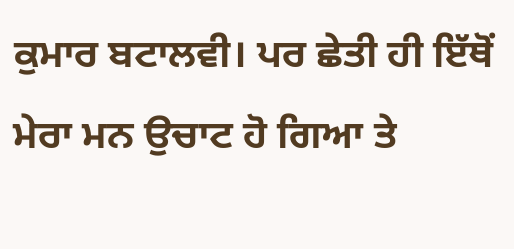ਕੁਮਾਰ ਬਟਾਲਵੀ। ਪਰ ਛੇਤੀ ਹੀ ਇੱਥੋਂ ਮੇਰਾ ਮਨ ਉਚਾਟ ਹੋ ਗਿਆ ਤੇ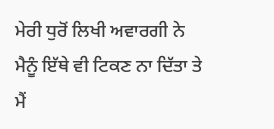ਮੇਰੀ ਧੁਰੋਂ ਲਿਖੀ ਅਵਾਰਗੀ ਨੇ ਮੈਨੂੰ ਇੱਥੇ ਵੀ ਟਿਕਣ ਨਾ ਦਿੱਤਾ ਤੇ ਮੈਂ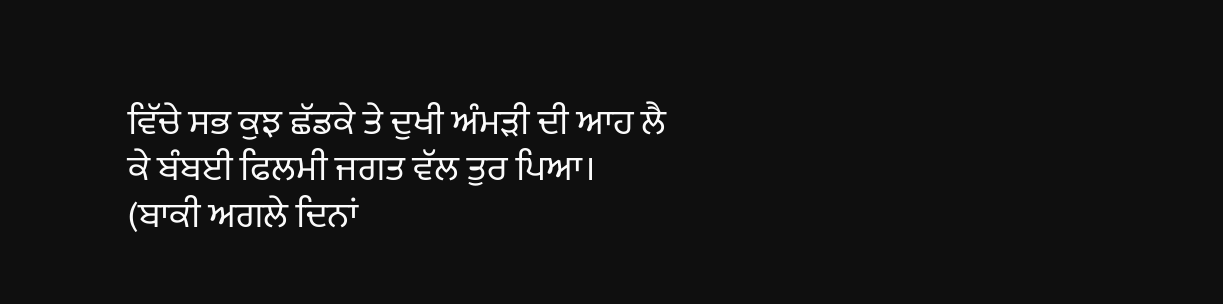ਵਿੱਚੇ ਸਭ ਕੁਝ ਛੱਡਕੇ ਤੇ ਦੁਖੀ ਅੰਮੜੀ ਦੀ ਆਹ ਲੈ ਕੇ ਬੰਬਈ ਫਿਲਮੀ ਜਗਤ ਵੱਲ ਤੁਰ ਪਿਆ।
(ਬਾਕੀ ਅਗਲੇ ਦਿਨਾਂ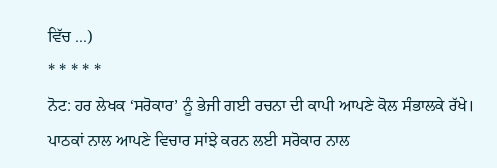ਵਿੱਚ ...)
* * * * *
ਨੋਟ: ਹਰ ਲੇਖਕ ‘ਸਰੋਕਾਰ’ ਨੂੰ ਭੇਜੀ ਗਈ ਰਚਨਾ ਦੀ ਕਾਪੀ ਆਪਣੇ ਕੋਲ ਸੰਭਾਲਕੇ ਰੱਖੇ।
ਪਾਠਕਾਂ ਨਾਲ ਆਪਣੇ ਵਿਚਾਰ ਸਾਂਝੇ ਕਰਨ ਲਈ ਸਰੋਕਾਰ ਨਾਲ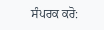ਸੰਪਰਕ ਕਰੋ: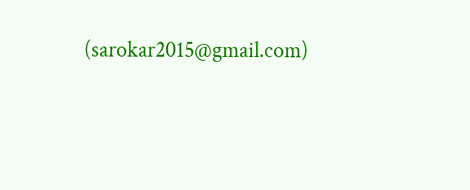(sarokar2015@gmail.com)